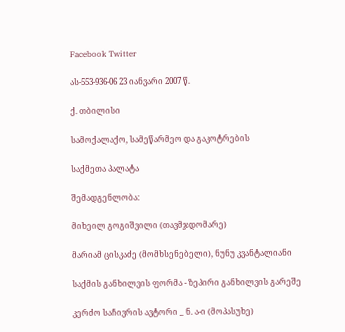Facebook Twitter

ას-553-936-06 23 იანვარი 2007 წ.

ქ. თბილისი

სამოქალაქო, სამეწარმეო და გაკოტრების

საქმეთა პალატა

შემადგენლობა:

მიხეილ გოგიშვილი (თავმჯდომარე)

მარიამ ცისკაძე (მომხსენებელი), ნუნუ კვანტალიანი

საქმის განხილვის ფორმა - ზეპირი განხილვის გარეშე

კერძო საჩივრის ავტორი _ ნ. ა-ი (მოპასუხე)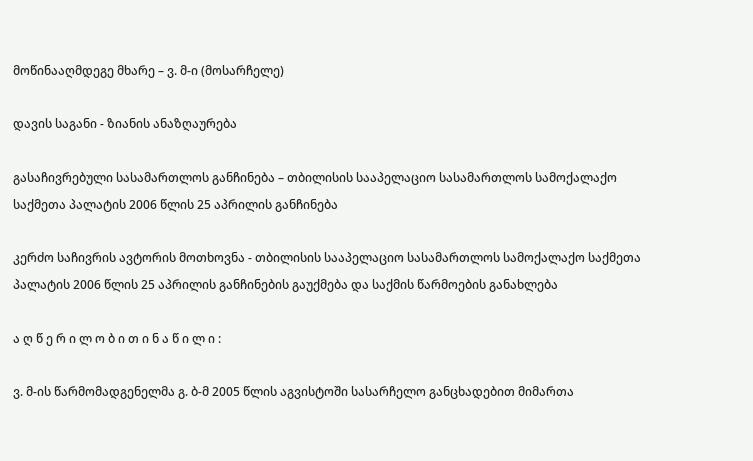მოწინააღმდეგე მხარე – ვ. მ-ი (მოსარჩელე)

დავის საგანი - ზიანის ანაზღაურება

გასაჩივრებული სასამართლოს განჩინება – თბილისის სააპელაციო სასამართლოს სამოქალაქო საქმეთა პალატის 2006 წლის 25 აპრილის განჩინება

კერძო საჩივრის ავტორის მოთხოვნა - თბილისის სააპელაციო სასამართლოს სამოქალაქო საქმეთა პალატის 2006 წლის 25 აპრილის განჩინების გაუქმება და საქმის წარმოების განახლება

ა ღ წ ე რ ი ლ ო ბ ი თ ი ნ ა წ ი ლ ი :

ვ. მ-ის წარმომადგენელმა გ. ბ-მ 2005 წლის აგვისტოში სასარჩელო განცხადებით მიმართა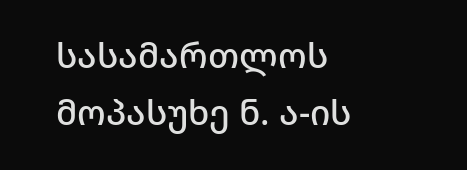სასამართლოს მოპასუხე ნ. ა-ის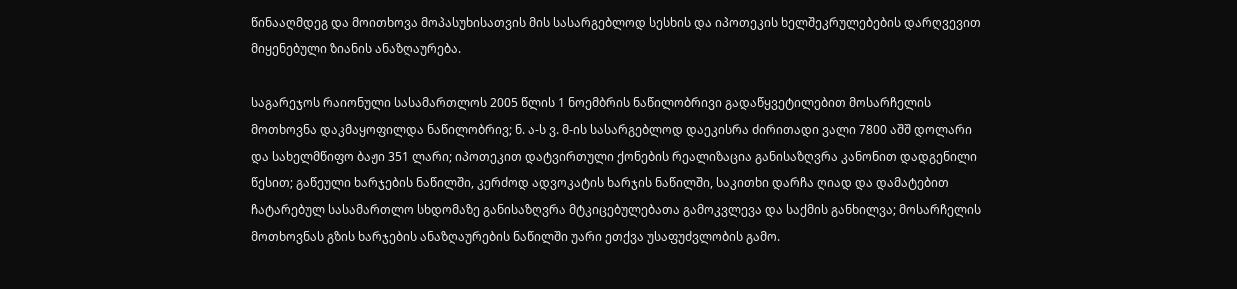წინააღმდეგ და მოითხოვა მოპასუხისათვის მის სასარგებლოდ სესხის და იპოთეკის ხელშეკრულებების დარღვევით მიყენებული ზიანის ანაზღაურება.

საგარეჯოს რაიონული სასამართლოს 2005 წლის 1 ნოემბრის ნაწილობრივი გადაწყვეტილებით მოსარჩელის მოთხოვნა დაკმაყოფილდა ნაწილობრივ; ნ. ა-ს ვ. მ-ის სასარგებლოდ დაეკისრა ძირითადი ვალი 7800 აშშ დოლარი და სახელმწიფო ბაჟი 351 ლარი; იპოთეკით დატვირთული ქონების რეალიზაცია განისაზღვრა კანონით დადგენილი წესით; გაწეული ხარჯების ნაწილში, კერძოდ ადვოკატის ხარჯის ნაწილში, საკითხი დარჩა ღიად და დამატებით ჩატარებულ სასამართლო სხდომაზე განისაზღვრა მტკიცებულებათა გამოკვლევა და საქმის განხილვა; მოსარჩელის მოთხოვნას გზის ხარჯების ანაზღაურების ნაწილში უარი ეთქვა უსაფუძვლობის გამო.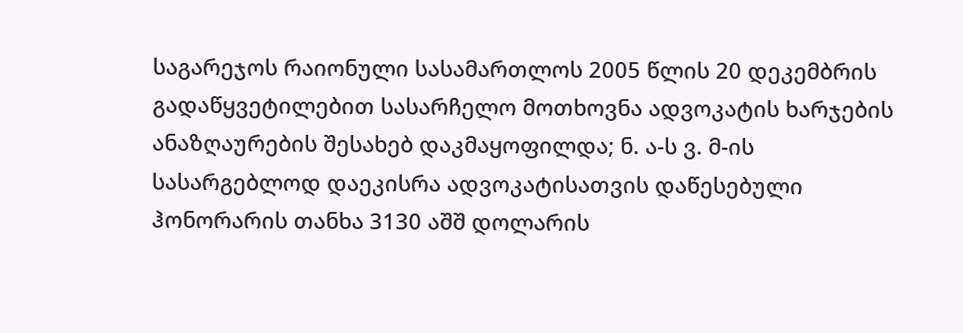საგარეჯოს რაიონული სასამართლოს 2005 წლის 20 დეკემბრის გადაწყვეტილებით სასარჩელო მოთხოვნა ადვოკატის ხარჯების ანაზღაურების შესახებ დაკმაყოფილდა; ნ. ა-ს ვ. მ-ის სასარგებლოდ დაეკისრა ადვოკატისათვის დაწესებული ჰონორარის თანხა 3130 აშშ დოლარის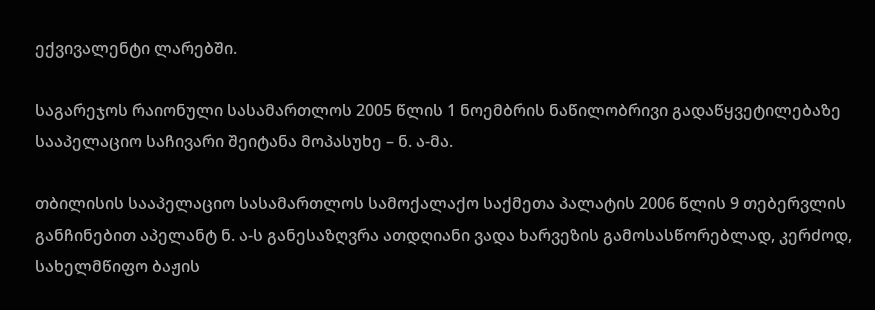ექვივალენტი ლარებში.

საგარეჯოს რაიონული სასამართლოს 2005 წლის 1 ნოემბრის ნაწილობრივი გადაწყვეტილებაზე სააპელაციო საჩივარი შეიტანა მოპასუხე – ნ. ა-მა.

თბილისის სააპელაციო სასამართლოს სამოქალაქო საქმეთა პალატის 2006 წლის 9 თებერვლის განჩინებით აპელანტ ნ. ა-ს განესაზღვრა ათდღიანი ვადა ხარვეზის გამოსასწორებლად, კერძოდ, სახელმწიფო ბაჟის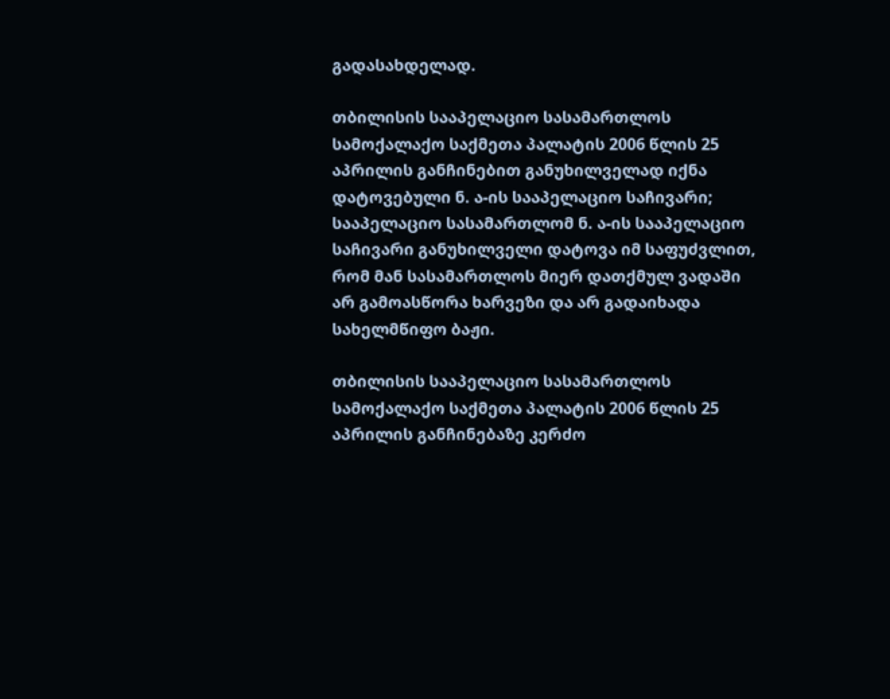გადასახდელად.

თბილისის სააპელაციო სასამართლოს სამოქალაქო საქმეთა პალატის 2006 წლის 25 აპრილის განჩინებით განუხილველად იქნა დატოვებული ნ. ა-ის სააპელაციო საჩივარი; სააპელაციო სასამართლომ ნ. ა-ის სააპელაციო საჩივარი განუხილველი დატოვა იმ საფუძვლით, რომ მან სასამართლოს მიერ დათქმულ ვადაში არ გამოასწორა ხარვეზი და არ გადაიხადა სახელმწიფო ბაჟი.

თბილისის სააპელაციო სასამართლოს სამოქალაქო საქმეთა პალატის 2006 წლის 25 აპრილის განჩინებაზე კერძო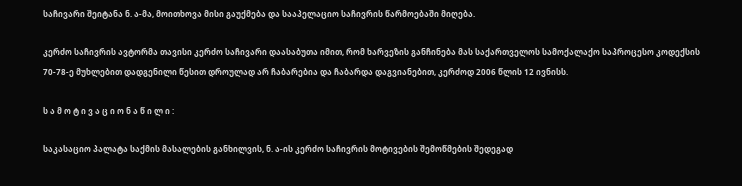საჩივარი შეიტანა ნ. ა-მა, მოითხოვა მისი გაუქმება და სააპელაციო საჩივრის წარმოებაში მიღება.

კერძო საჩივრის ავტორმა თავისი კერძო საჩივარი დაასაბუთა იმით, რომ ხარვეზის განჩინება მას საქართველოს სამოქალაქო საპროცესო კოდექსის 70-78-ე მუხლებით დადგენილი წესით დროულად არ ჩაბარებია და ჩაბარდა დაგვიანებით, კერძოდ 2006 წლის 12 ივნისს.

ს ა მ ო ტ ი ვ ა ც ი ო ნ ა წ ი ლ ი :

საკასაციო პალატა საქმის მასალების განხილვის, ნ. ა-ის კერძო საჩივრის მოტივების შემოწმების შედეგად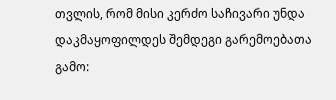თვლის, რომ მისი კერძო საჩივარი უნდა დაკმაყოფილდეს შემდეგი გარემოებათა გამო: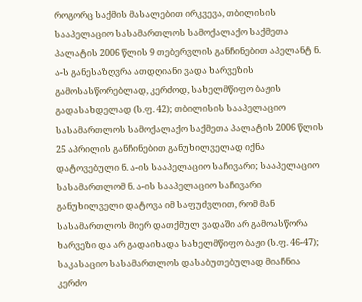როგორც საქმის მასალებით ირკვევა, თბილისის სააპელაციო სასამართლოს სამოქალაქო საქმეთა პალატის 2006 წლის 9 თებერვლის განჩინებით აპელანტ ნ. ა-ს განესაზღვრა ათდღიანი ვადა ხარვეზის გამოსასწორებლად, კერძოდ, სახელმწიფო ბაჟის გადასახდელად (ს.ფ. 42); თბილისის სააპელაციო სასამართლოს სამოქალაქო საქმეთა პალატის 2006 წლის 25 აპრილის განჩინებით განუხილველად იქნა დატოვებული ნ. ა-ის სააპელაციო საჩივარი; სააპელაციო სასამართლომ ნ. ა-ის სააპელაციო საჩივარი განუხილველი დატოვა იმ საფუძვლით, რომ მან სასამართლოს მიერ დათქმულ ვადაში არ გამოასწორა ხარვეზი და არ გადაიხადა სახელმწიფო ბაჟი (ს.ფ. 46-47); საკასაციო სასამართლოს დასაბუთებულად მიაჩნია კერძო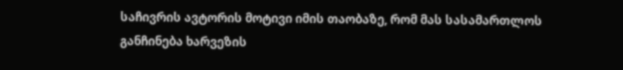საჩივრის ავტორის მოტივი იმის თაობაზე, რომ მას სასამართლოს განჩინება ხარვეზის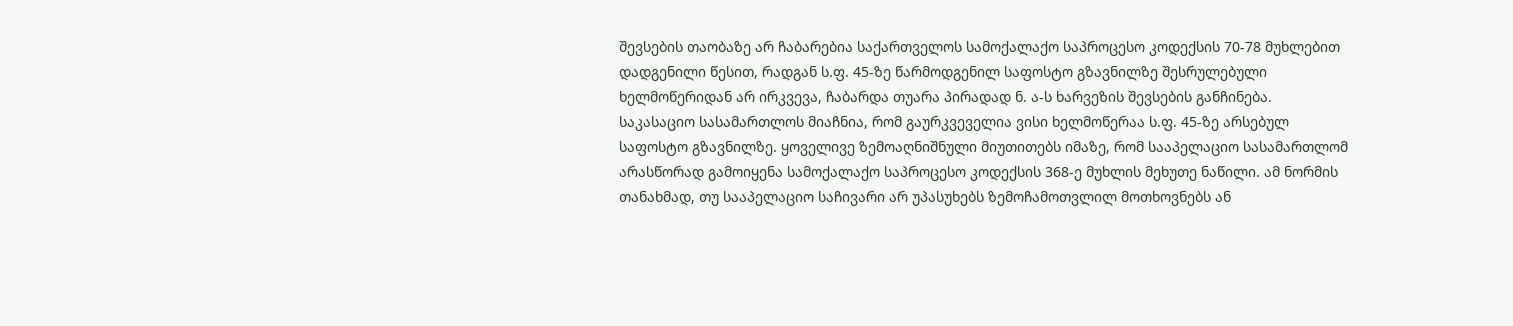შევსების თაობაზე არ ჩაბარებია საქართველოს სამოქალაქო საპროცესო კოდექსის 70-78 მუხლებით დადგენილი წესით, რადგან ს.ფ. 45-ზე წარმოდგენილ საფოსტო გზავნილზე შესრულებული ხელმოწერიდან არ ირკვევა, ჩაბარდა თუარა პირადად ნ. ა-ს ხარვეზის შევსების განჩინება. საკასაციო სასამართლოს მიაჩნია, რომ გაურკვეველია ვისი ხელმოწერაა ს.ფ. 45-ზე არსებულ საფოსტო გზავნილზე. ყოველივე ზემოაღნიშნული მიუთითებს იმაზე, რომ სააპელაციო სასამართლომ არასწორად გამოიყენა სამოქალაქო საპროცესო კოდექსის 368-ე მუხლის მეხუთე ნაწილი. ამ ნორმის თანახმად, თუ სააპელაციო საჩივარი არ უპასუხებს ზემოჩამოთვლილ მოთხოვნებს ან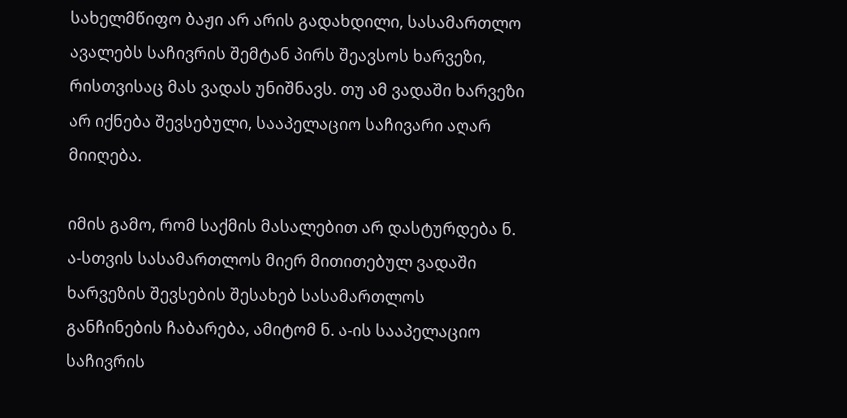სახელმწიფო ბაჟი არ არის გადახდილი, სასამართლო ავალებს საჩივრის შემტან პირს შეავსოს ხარვეზი, რისთვისაც მას ვადას უნიშნავს. თუ ამ ვადაში ხარვეზი არ იქნება შევსებული, სააპელაციო საჩივარი აღარ მიიღება.

იმის გამო, რომ საქმის მასალებით არ დასტურდება ნ. ა-სთვის სასამართლოს მიერ მითითებულ ვადაში ხარვეზის შევსების შესახებ სასამართლოს განჩინების ჩაბარება, ამიტომ ნ. ა-ის სააპელაციო საჩივრის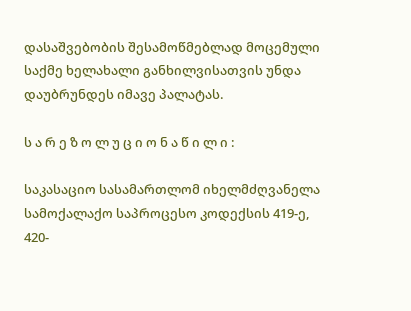დასაშვებობის შესამოწმებლად მოცემული საქმე ხელახალი განხილვისათვის უნდა დაუბრუნდეს იმავე პალატას.

ს ა რ ე ზ ო ლ უ ც ი ო ნ ა წ ი ლ ი :

საკასაციო სასამართლომ იხელმძღვანელა სამოქალაქო საპროცესო კოდექსის 419-ე, 420-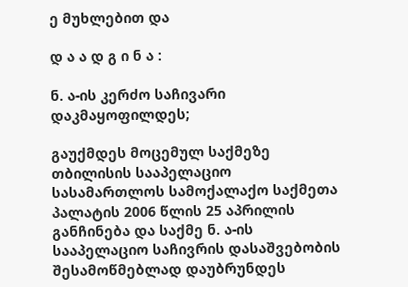ე მუხლებით და

დ ა ა დ გ ი ნ ა :

ნ. ა-ის კერძო საჩივარი დაკმაყოფილდეს;

გაუქმდეს მოცემულ საქმეზე თბილისის სააპელაციო სასამართლოს სამოქალაქო საქმეთა პალატის 2006 წლის 25 აპრილის განჩინება და საქმე ნ. ა-ის სააპელაციო საჩივრის დასაშვებობის შესამოწმებლად დაუბრუნდეს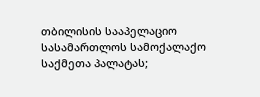თბილისის სააპელაციო სასამართლოს სამოქალაქო საქმეთა პალატას;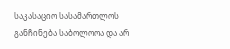საკასაციო სასამართლოს განჩინება საბოლოოა და არ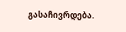გასაჩივრდება.